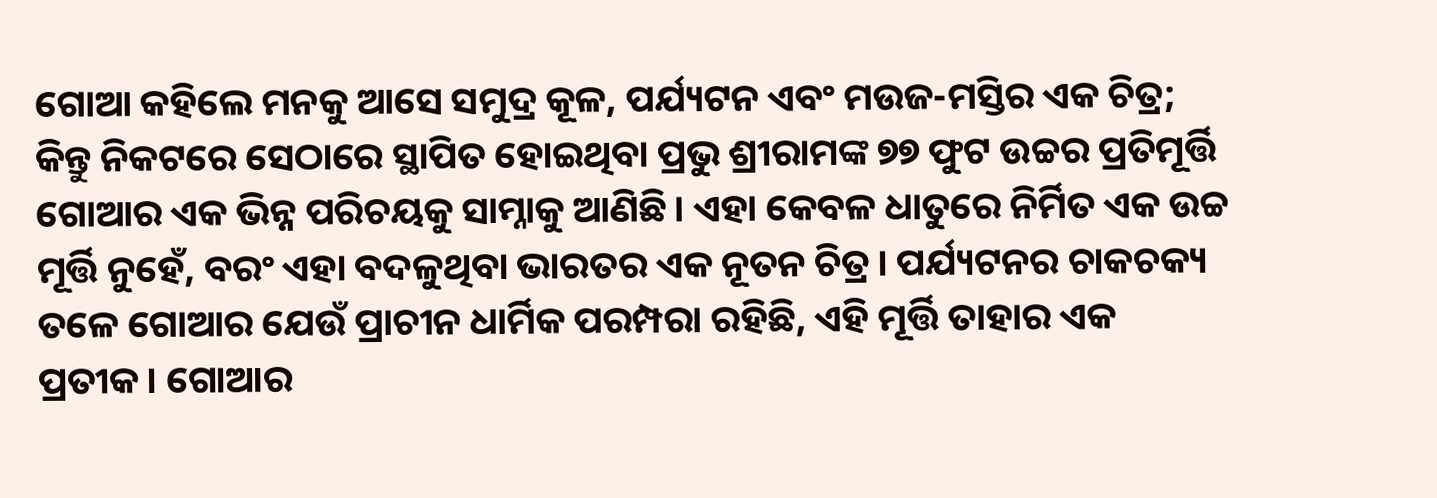ଗୋଆ କହିଲେ ମନକୁ ଆସେ ସମୁଦ୍ର କୂଳ, ପର୍ଯ୍ୟଟନ ଏବଂ ମଉଜ-ମସ୍ତିର ଏକ ଚିତ୍ର; କିନ୍ତୁ ନିକଟରେ ସେଠାରେ ସ୍ଥାପିତ ହୋଇଥିବା ପ୍ରଭୁ ଶ୍ରୀରାମଙ୍କ ୭୭ ଫୁଟ ଉଚ୍ଚର ପ୍ରତିମୂର୍ତ୍ତି ଗୋଆର ଏକ ଭିନ୍ନ ପରିଚୟକୁ ସାମ୍ନାକୁ ଆଣିଛି। ଏହା କେବଳ ଧାତୁରେ ନିର୍ମିତ ଏକ ଉଚ୍ଚ ମୂର୍ତ୍ତି ନୁହେଁ, ବରଂ ଏହା ବଦଳୁଥିବା ଭାରତର ଏକ ନୂତନ ଚିତ୍ର। ପର୍ଯ୍ୟଟନର ଚାକଚକ୍ୟ ତଳେ ଗୋଆର ଯେଉଁ ପ୍ରାଚୀନ ଧାର୍ମିକ ପରମ୍ପରା ରହିଛି, ଏହି ମୂର୍ତ୍ତି ତାହାର ଏକ ପ୍ରତୀକ। ଗୋଆର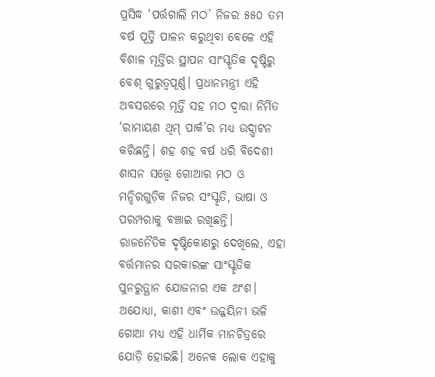ପ୍ରସିଦ୍ଧ ‘ପର୍ତ୍ତଗାଲି ମଠ’ ନିଜର ୫୫୦ ତମ ବର୍ଷ ପୂର୍ତ୍ତି ପାଳନ କରୁଥିବା ବେଳେ ଏହି ବିଶାଳ ମୂର୍ତ୍ତିର ସ୍ଥାପନ ସାଂସ୍କୃତିକ ଦୃଷ୍ଟିରୁ ବେଶ୍ ଗୁରୁତ୍ୱପୂର୍ଣ୍ଣ। ପ୍ରଧାନମନ୍ତ୍ରୀ ଏହି ଅବସରରେ ମୂର୍ତ୍ତି ସହ ମଠ ଦ୍ୱାରା ନିର୍ମିତ ‘ରାମାୟଣ ଥିମ୍ ପାର୍କ’ର ମଧ୍ୟ ଉଦ୍ଘାଟନ କରିଛନ୍ତି। ଶହ ଶହ ବର୍ଷ ଧରି ବିଦେଶୀ ଶାସନ ସତ୍ତ୍ୱେ ଗୋଆର ମଠ ଓ ମନ୍ଦିରଗୁଡ଼ିକ ନିଜର ସଂସ୍କୃତି, ଭାଷା ଓ ପରମ୍ପରାକୁ ବଞ୍ଚାଇ ରଖିଛନ୍ତି।
ରାଜନୈତିକ ଦୃଷ୍ଟିକୋଣରୁ ଦେଖିଲେ, ଏହା ବର୍ତ୍ତମାନର ସରକାରଙ୍କ ସାଂସ୍କୃତିକ ପୁନରୁତ୍ଥାନ ଯୋଜନାର ଏକ ଅଂଶ। ଅଯୋଧ୍ୟା, କାଶୀ ଏବଂ ଉଜ୍ଜୟିନୀ ଭଳି ଗୋଆ ମଧ୍ୟ ଏହି ଧାର୍ମିକ ମାନଚିତ୍ରରେ ଯୋଡ଼ି ହୋଇଛି। ଅନେକ ଲୋକ ଏହାକୁ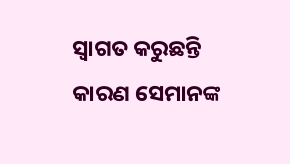ସ୍ୱାଗତ କରୁଛନ୍ତି କାରଣ ସେମାନଙ୍କ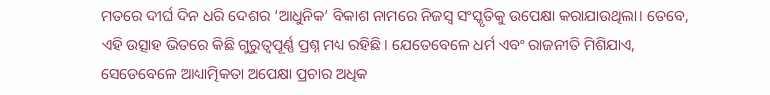ମତରେ ଦୀର୍ଘ ଦିନ ଧରି ଦେଶର ‘ଆଧୁନିକ’ ବିକାଶ ନାମରେ ନିଜସ୍ୱ ସଂସ୍କୃତିକୁ ଉପେକ୍ଷା କରାଯାଉଥିଲା। ତେବେ, ଏହି ଉତ୍ସାହ ଭିତରେ କିଛି ଗୁରୁତ୍ବପୂର୍ଣ୍ଣ ପ୍ରଶ୍ନ ମଧ୍ୟ ରହିଛି। ଯେତେବେଳେ ଧର୍ମ ଏବଂ ରାଜନୀତି ମିଶିଯାଏ, ସେତେବେଳେ ଆଧ୍ୟାତ୍ମିକତା ଅପେକ୍ଷା ପ୍ରଚାର ଅଧିକ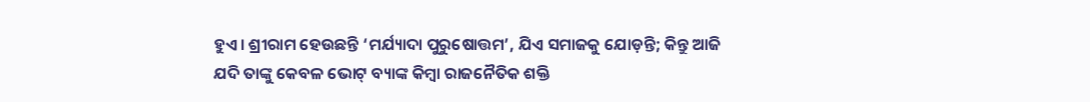ହୁଏ। ଶ୍ରୀରାମ ହେଉଛନ୍ତି ‘ମର୍ଯ୍ୟାଦା ପୁରୁଷୋତ୍ତମ’, ଯିଏ ସମାଜକୁ ଯୋଡ଼ନ୍ତି; କିନ୍ତୁ ଆଜି ଯଦି ତାଙ୍କୁ କେବଳ ଭୋଟ୍ ବ୍ୟାଙ୍କ କିମ୍ବା ରାଜନୈତିକ ଶକ୍ତି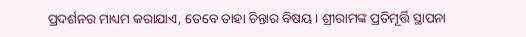ପ୍ରଦର୍ଶନର ମାଧ୍ୟମ କରାଯାଏ, ତେବେ ତାହା ଚିନ୍ତାର ବିଷୟ। ଶ୍ରୀରାମଙ୍କ ପ୍ରତିମୂର୍ତ୍ତି ସ୍ଥାପନା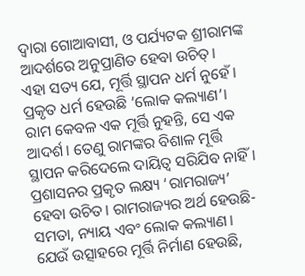ଦ୍ବାରା ଗୋଆବାସୀ, ଓ ପର୍ଯ୍ୟଟକ ଶ୍ରୀରାମଙ୍କ ଆଦର୍ଶରେ ଅନୁପ୍ରାଣିତ ହେବା ଉଚିତ୍।
ଏହା ସତ୍ୟ ଯେ, ମୂର୍ତ୍ତି ସ୍ଥାପନ ଧର୍ମ ନୁହେଁ। ପ୍ରକୃତ ଧର୍ମ ହେଉଛି ‘ଲୋକ କଲ୍ୟାଣ’। ରାମ କେବଳ ଏକ ମୂର୍ତ୍ତି ନୁହନ୍ତି, ସେ ଏକ ଆଦର୍ଶ। ତେଣୁ ରାମଙ୍କର ବିଶାଳ ମୂର୍ତ୍ତି ସ୍ଥାପନ କରିଦେଲେ ଦାୟିତ୍ୱ ସରିଯିବ ନାହିଁ। ପ୍ରଶାସନର ପ୍ରକୃତ ଲକ୍ଷ୍ୟ ‘ରାମରାଜ୍ୟ’ ହେବା ଉଚିତ। ରାମରାଜ୍ୟର ଅର୍ଥ ହେଉଛି- ସମତା, ନ୍ୟାୟ ଏବଂ ଲୋକ କଲ୍ୟାଣ। ଯେଉଁ ଉତ୍ସାହରେ ମୂର୍ତ୍ତି ନିର୍ମାଣ ହେଉଛି,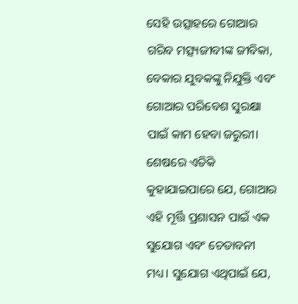ସେହି ଉତ୍ସାହରେ ଗୋଆର ଗରିବ ମତ୍ସ୍ୟଜୀବୀଙ୍କ ଜୀବିକା, ବେକାର ଯୁବକଙ୍କୁ ନିଯୁକ୍ତି ଏବଂ ଗୋଆର ପରିବେଶ ସୁରକ୍ଷା ପାଇଁ କାମ ହେବା ଜରୁରୀ।
ଶେଷରେ ଏତିକି କୁହାଯାଇପାରେ ଯେ, ଗୋଆର ଏହି ମୂର୍ତ୍ତି ପ୍ରଶାସନ ପାଇଁ ଏକ ସୁଯୋଗ ଏବଂ ଚେତାବନୀ ମଧ୍ୟ। ସୁଯୋଗ ଏଥିପାଇଁ ଯେ,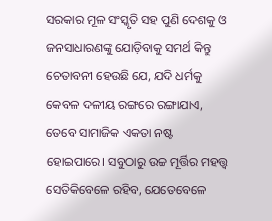ସରକାର ମୂଳ ସଂସ୍କୃତି ସହ ପୁଣି ଦେଶକୁ ଓ ଜନସାଧାରଣଙ୍କୁ ଯୋଡ଼ିବାକୁ ସମର୍ଥ କିନ୍ତୁ ଚେତାବନୀ ହେଉଛି ଯେ, ଯଦି ଧର୍ମକୁ କେବଳ ଦଳୀୟ ରଙ୍ଗରେ ରଙ୍ଗାଯାଏ, ତେବେ ସାମାଜିକ ଏକତା ନଷ୍ଟ ହୋଇପାରେ। ସବୁଠାରୁ ଉଚ୍ଚ ମୂର୍ତ୍ତିର ମହତ୍ତ୍ୱ ସେତିକିବେଳେ ରହିବ, ଯେତେବେଳେ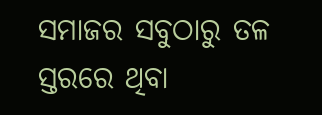ସମାଜର ସବୁଠାରୁ ତଳ ସ୍ତରରେ ଥିବା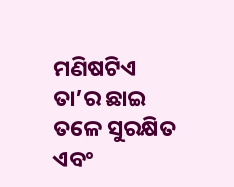ମଣିଷଟିଏ ତା’ର ଛାଇ ତଳେ ସୁରକ୍ଷିତ ଏବଂ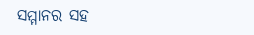ସମ୍ମାନର ସହ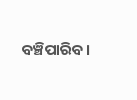ବଞ୍ଚିପାରିବ।